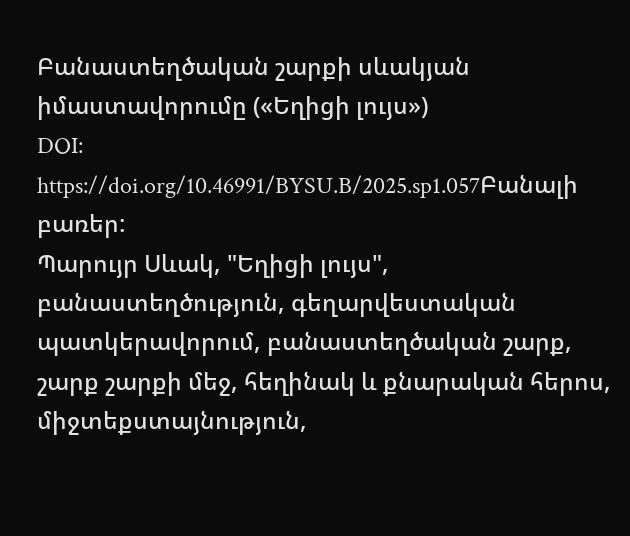Բանաստեղծական շարքի սևակյան իմաստավորումը («Եղիցի լույս»)
DOI:
https://doi.org/10.46991/BYSU.B/2025.sp1.057Բանալի բառեր:
Պարույր Սևակ, "Եղիցի լույս", բանաստեղծություն, գեղարվեստական պատկերավորում, բանաստեղծական շարք, շարք շարքի մեջ, հեղինակ և քնարական հերոս, միջտեքստայնություն,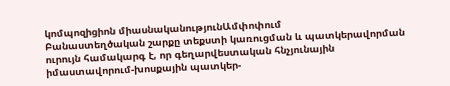կոմպոզիցիոն միասնականությունԱմփոփում
Բանաստեղծական շարքը տեքստի կառուցման և պատկերավորման ուրույն համակարգ է, որ գեղարվեստական հնչյունային իմաստավորում-խոսքային պատկեր-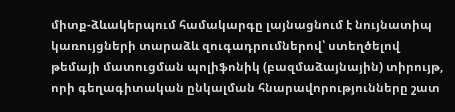միտք-ձևակերպում համակարգը լայնացնում է նույնատիպ կառույցների տարաձև զուգադրումներով՝ ստեղծելով թեմայի մատուցման պոլիֆոնիկ (բազմաձայնային) տիրույթ, որի գեղագիտական ընկալման հնարավորությունները շատ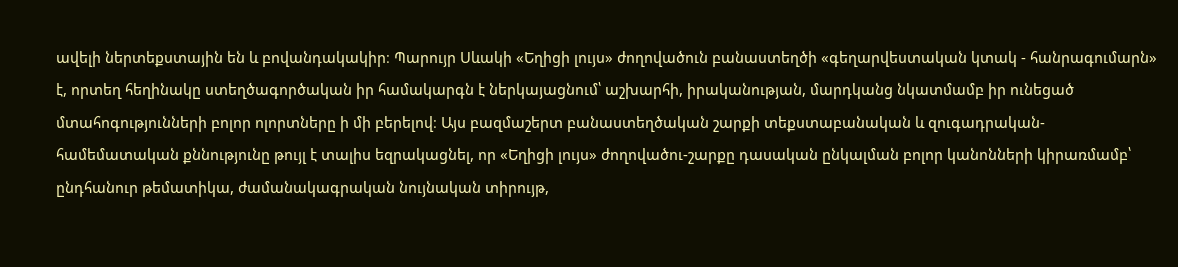ավելի ներտեքստային են և բովանդակակիր։ Պարույր Սևակի «Եղիցի լույս» ժողովածուն բանաստեղծի «գեղարվեստական կտակ - հանրագումարն» է, որտեղ հեղինակը ստեղծագործական իր համակարգն է ներկայացնում՝ աշխարհի, իրականության, մարդկանց նկատմամբ իր ունեցած մտահոգությունների բոլոր ոլորտները ի մի բերելով։ Այս բազմաշերտ բանաստեղծական շարքի տեքստաբանական և զուգադրական-համեմատական քննությունը թույլ է տալիս եզրակացնել, որ «Եղիցի լույս» ժողովածու-շարքը դասական ընկալման բոլոր կանոնների կիրառմամբ՝ ընդհանուր թեմատիկա, ժամանակագրական նույնական տիրույթ,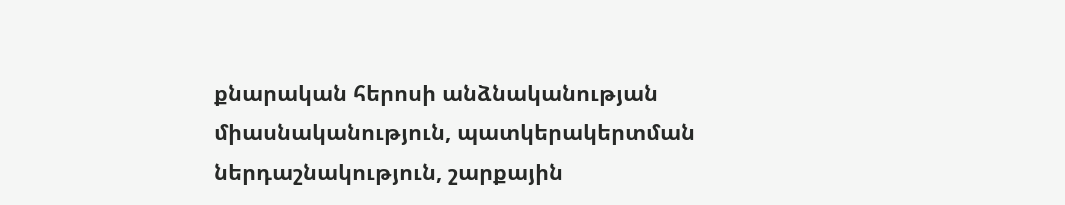քնարական հերոսի անձնականության միասնականություն, պատկերակերտման ներդաշնակություն, շարքային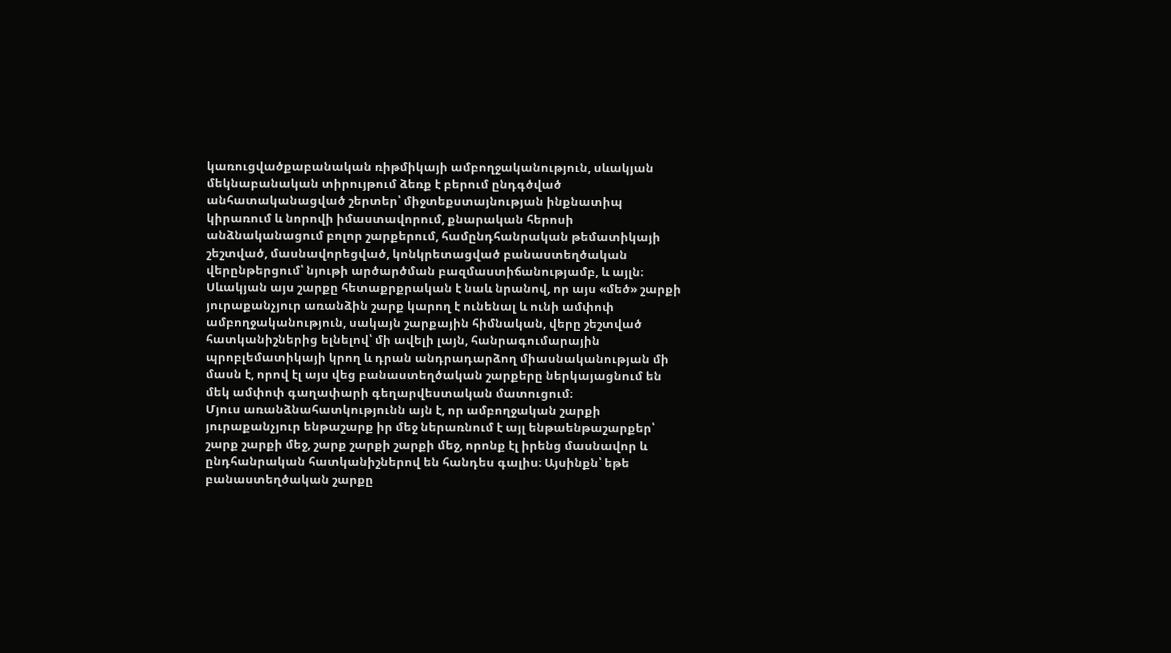կառուցվածքաբանական ռիթմիկայի ամբողջականություն, սևակյան մեկնաբանական տիրույթում ձեռք է բերում ընդգծված անհատականացված շերտեր՝ միջտեքստայնության ինքնատիպ կիրառում և նորովի իմաստավորում, քնարական հերոսի անձնականացում բոլոր շարքերում, համընդհանրական թեմատիկայի շեշտված, մասնավորեցված, կոնկրետացված բանաստեղծական վերընթերցում՝ նյութի արծարծման բազմաստիճանությամբ, և այլն։
Սևակյան այս շարքը հետաքրքրական է նաև նրանով, որ այս «մեծ» շարքի յուրաքանչյուր առանձին շարք կարող է ունենալ և ունի ամփոփ ամբողջականություն, սակայն շարքային հիմնական, վերը շեշտված հատկանիշներից ելնելով՝ մի ավելի լայն, հանրագումարային պրոբլեմատիկայի կրող և դրան անդրադարձող միասնականության մի մասն է, որով էլ այս վեց բանաստեղծական շարքերը ներկայացնում են մեկ ամփոփ գաղափարի գեղարվեստական մատուցում։
Մյուս առանձնահատկությունն այն է, որ ամբողջական շարքի յուրաքանչյուր ենթաշարք իր մեջ ներառնում է այլ ենթաենթաշարքեր՝ շարք շարքի մեջ, շարք շարքի շարքի մեջ, որոնք էլ իրենց մասնավոր և ընդհանրական հատկանիշներով են հանդես գալիս։ Այսինքն՝ եթե բանաստեղծական շարքը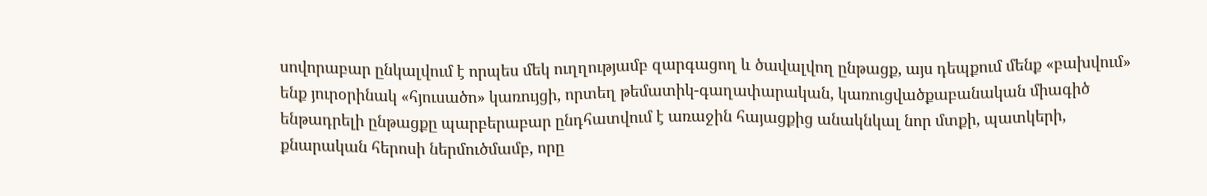սովորաբար ընկալվում է որպես մեկ ուղղությամբ զարգացող և ծավալվող ընթացք, այս դեպքում մենք «բախվում» ենք յուրօրինակ «հյուսածո» կառույցի, որտեղ թեմատիկ-գաղափարական, կառուցվածքաբանական միագիծ ենթադրելի ընթացքը պարբերաբար ընդհատվում է առաջին հայացքից անակնկալ նոր մտքի, պատկերի, քնարական հերոսի ներմուծմամբ, որը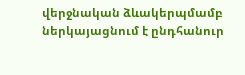վերջնական ձևակերպմամբ ներկայացնում է ընդհանուր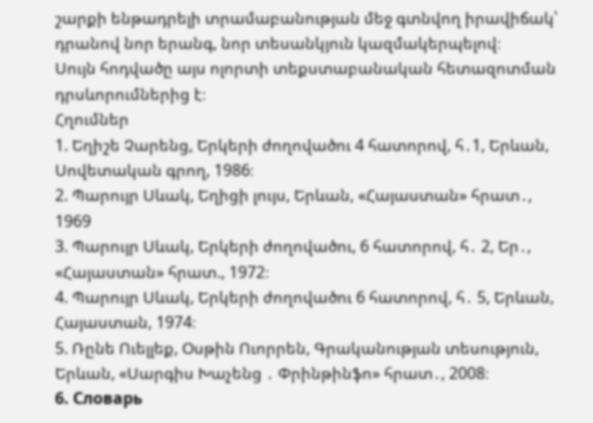շարքի ենթադրելի տրամաբանության մեջ գտնվող իրավիճակ՝ դրանով նոր երանգ, նոր տեսանկյուն կազմակերպելով։
Սույն հոդվածը այս ոլորտի տեքստաբանական հետազոտման դրսևորումներից է։
Հղումներ
1. Եղիշե Չարենց, Երկերի ժողովածու 4 հատորով, հ․1, Երևան, Սովետական գրող, 1986։
2. Պարույր Սևակ, Եղիցի լույս, Երևան, «Հայաստան» հրատ․, 1969
3. Պարույր Սևակ, Երկերի ժողովածու, 6 հատորով, հ․ 2, Եր․, «Հայաստան» հրատ., 1972։
4. Պարույր Սևակ, Երկերի ժողովածու 6 հատորով, հ․ 5, Երևան, Հայաստան, 1974։
5. Ռընե Ուելլեք, Օսթին Ուորրեն, Գրականության տեսություն, Երևան, «Սարգիս Խաչենց ․ Փրինթինֆո» հրատ․, 2008։
6. Словарь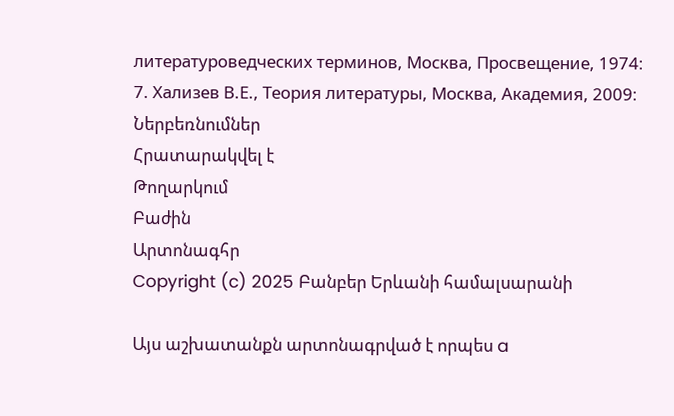литературоведческих терминов, Москва, Просвещение, 1974։
7. Хализев В.Е., Теория литературы, Москва, Академия, 2009։
Ներբեռնումներ
Հրատարակվել է
Թողարկում
Բաժին
Արտոնագհր
Copyright (c) 2025 Բանբեր Երևանի համալսարանի

Այս աշխատանքն արտոնագրված է որպես a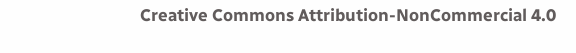Creative Commons Attribution-NonCommercial 4.0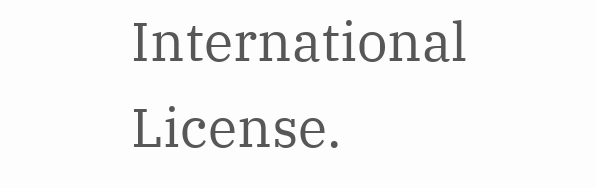International License.